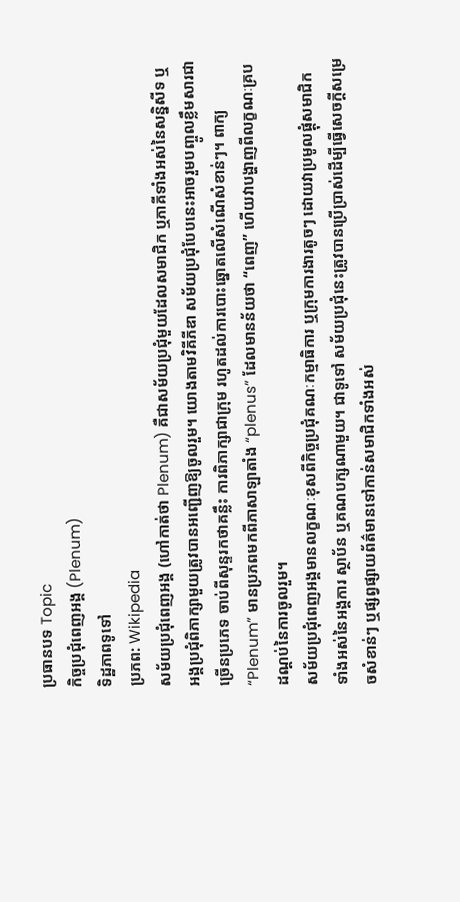ប្រធានបទ Topic
កិច្ចប្រជុំពេញអង្គ (Plenum)
ទិដ្ឋភាពទូទៅ
ប្រភព: Wikipedia
សម័យប្រជុំពេញអង្គ (ហៅកាត់ថា Plenum) គឺជាសម័យប្រជុំមួយដែលសមាជិក ឬភាគីទាំងអស់នៃសន្និសីទ ឬអង្គប្រជុំពិភាក្សាមួយត្រូវបានអញ្ជើញឱ្យចូលរួម។ យោងតាមវិគីភីឌា សម័យប្រជុំបែបនេះអាចរួមបញ្ចូលខ្លឹមសារជាច្រើនប្រភេទ ចាប់ពីសុន្ទរកថាគន្លឹះ ការពិភាក្សាជាក្រុម រហូតដល់ការបោះឆ្នោតលើសំណើសំខាន់ៗ។ ពាក្យ “Plenum” មានប្រភពមកពីភាសាឡាតាំង “plenus” ដែលមានន័យថា “ពេញ” ហើយវាបង្ហាញពីលក្ខណៈគ្របដណ្តប់នៃការចូលរួម។
សម័យប្រជុំពេញអង្គមានលក្ខណៈខុសពីកិច្ចប្រជុំគណៈកម្មាធិការ ឬក្រុមការងារតូចៗ ដោយវាប្រមូលផ្តុំសមាជិកទាំងអស់នៃអង្គការ ស្ថាប័ន ឬគណបក្សណាមួយ។ ជាទូទៅ សម័យប្រជុំនេះត្រូវបានប្រើប្រាស់ដើម្បីធ្វើសេចក្តីសម្រេចសំខាន់ៗ ឬផ្សព្វផ្សាយព័ត៌មានទៅកាន់សមាជិកទាំងអស់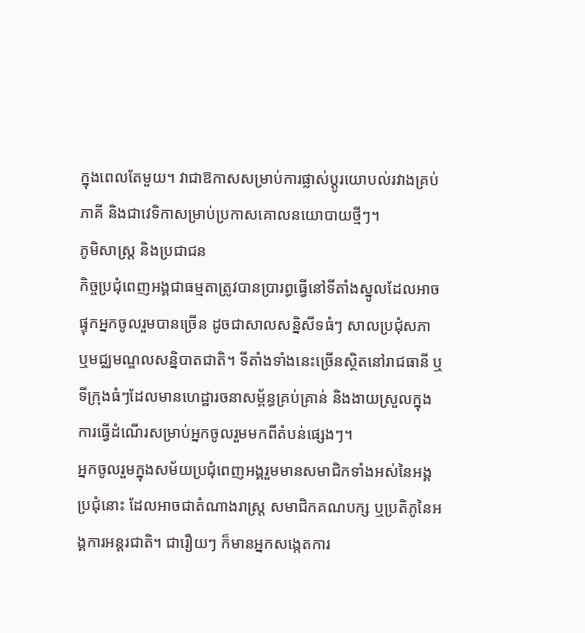ក្នុងពេលតែមួយ។ វាជាឱកាសសម្រាប់ការផ្លាស់ប្តូរយោបល់រវាងគ្រប់ភាគី និងជាវេទិកាសម្រាប់ប្រកាសគោលនយោបាយថ្មីៗ។
ភូមិសាស្ត្រ និងប្រជាជន
កិច្ចប្រជុំពេញអង្គជាធម្មតាត្រូវបានប្រារព្ធធ្វើនៅទីតាំងស្នូលដែលអាចផ្ទុកអ្នកចូលរួមបានច្រើន ដូចជាសាលសន្និសីទធំៗ សាលប្រជុំសភា ឬមជ្ឈមណ្ឌលសន្និបាតជាតិ។ ទីតាំងទាំងនេះច្រើនស្ថិតនៅរាជធានី ឬទីក្រុងធំៗដែលមានហេដ្ឋារចនាសម្ព័ន្ធគ្រប់គ្រាន់ និងងាយស្រួលក្នុងការធ្វើដំណើរសម្រាប់អ្នកចូលរួមមកពីតំបន់ផ្សេងៗ។
អ្នកចូលរួមក្នុងសម័យប្រជុំពេញអង្គរួមមានសមាជិកទាំងអស់នៃអង្គប្រជុំនោះ ដែលអាចជាតំណាងរាស្ត្រ សមាជិកគណបក្ស ឬប្រតិភូនៃអង្គការអន្តរជាតិ។ ជារឿយៗ ក៏មានអ្នកសង្កេតការ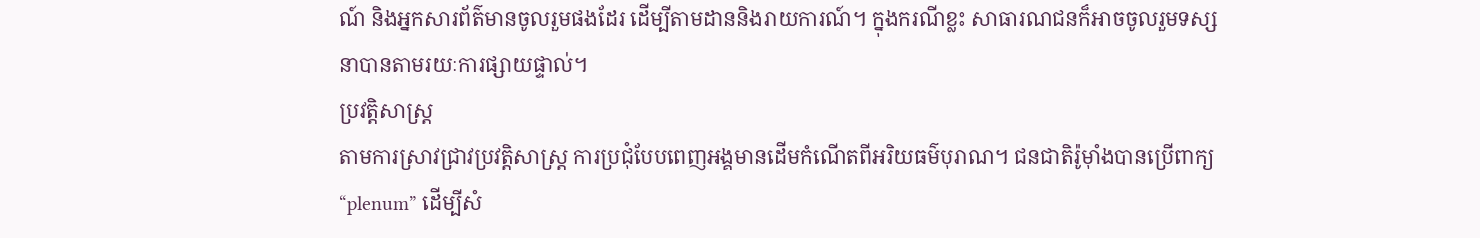ណ៍ និងអ្នកសារព័ត៌មានចូលរួមផងដែរ ដើម្បីតាមដាននិងរាយការណ៍។ ក្នុងករណីខ្លះ សាធារណជនក៏អាចចូលរួមទស្សនាបានតាមរយៈការផ្សាយផ្ទាល់។
ប្រវត្តិសាស្ត្រ
តាមការស្រាវជ្រាវប្រវត្តិសាស្ត្រ ការប្រជុំបែបពេញអង្គមានដើមកំណើតពីអរិយធម៌បុរាណ។ ជនជាតិរ៉ូម៉ាំងបានប្រើពាក្យ “plenum” ដើម្បីសំ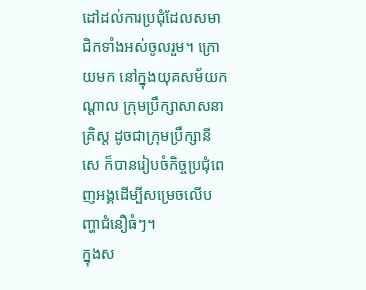ដៅដល់ការប្រជុំដែលសមាជិកទាំងអស់ចូលរួម។ ក្រោយមក នៅក្នុងយុគសម័យកណ្តាល ក្រុមប្រឹក្សាសាសនាគ្រិស្ត ដូចជាក្រុមប្រឹក្សានីសេ ក៏បានរៀបចំកិច្ចប្រជុំពេញអង្គដើម្បីសម្រេចលើបញ្ហាជំនឿធំៗ។
ក្នុងស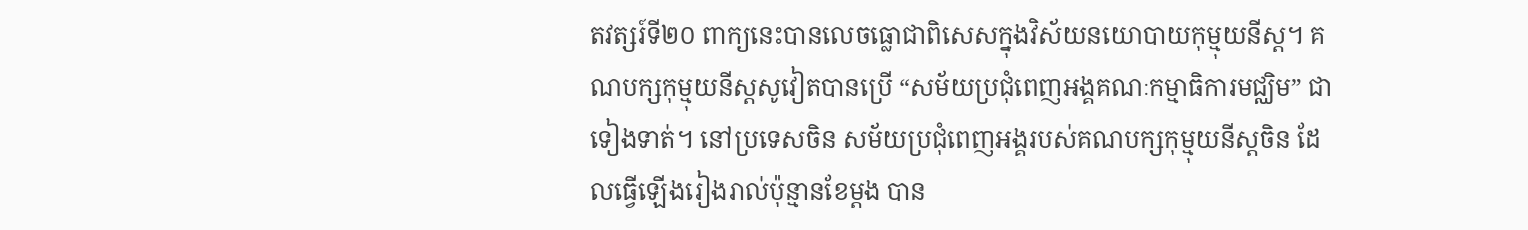តវត្សរ៍ទី២០ ពាក្យនេះបានលេចធ្លោជាពិសេសក្នុងវិស័យនយោបាយកុម្មុយនីស្ត។ គណបក្សកុម្មុយនីស្តសូវៀតបានប្រើ “សម័យប្រជុំពេញអង្គគណៈកម្មាធិការមជ្ឈិម” ជាទៀងទាត់។ នៅប្រទេសចិន សម័យប្រជុំពេញអង្គរបស់គណបក្សកុម្មុយនីស្តចិន ដែលធ្វើឡើងរៀងរាល់ប៉ុន្មានខែម្តង បាន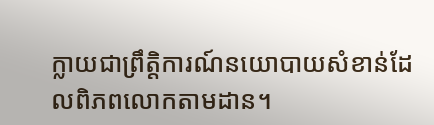ក្លាយជាព្រឹត្តិការណ៍នយោបាយសំខាន់ដែលពិភពលោកតាមដាន។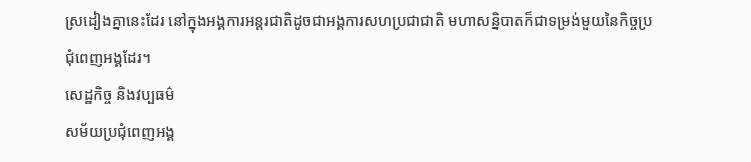ស្រដៀងគ្នានេះដែរ នៅក្នុងអង្គការអន្តរជាតិដូចជាអង្គការសហប្រជាជាតិ មហាសន្និបាតក៏ជាទម្រង់មួយនៃកិច្ចប្រជុំពេញអង្គដែរ។
សេដ្ឋកិច្ច និងវប្បធម៌
សម័យប្រជុំពេញអង្គ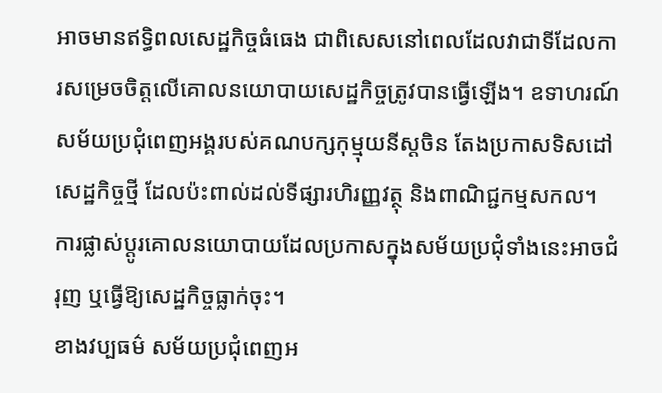អាចមានឥទ្ធិពលសេដ្ឋកិច្ចធំធេង ជាពិសេសនៅពេលដែលវាជាទីដែលការសម្រេចចិត្តលើគោលនយោបាយសេដ្ឋកិច្ចត្រូវបានធ្វើឡើង។ ឧទាហរណ៍ សម័យប្រជុំពេញអង្គរបស់គណបក្សកុម្មុយនីស្តចិន តែងប្រកាសទិសដៅសេដ្ឋកិច្ចថ្មី ដែលប៉ះពាល់ដល់ទីផ្សារហិរញ្ញវត្ថុ និងពាណិជ្ជកម្មសកល។ ការផ្លាស់ប្តូរគោលនយោបាយដែលប្រកាសក្នុងសម័យប្រជុំទាំងនេះអាចជំរុញ ឬធ្វើឱ្យសេដ្ឋកិច្ចធ្លាក់ចុះ។
ខាងវប្បធម៌ សម័យប្រជុំពេញអ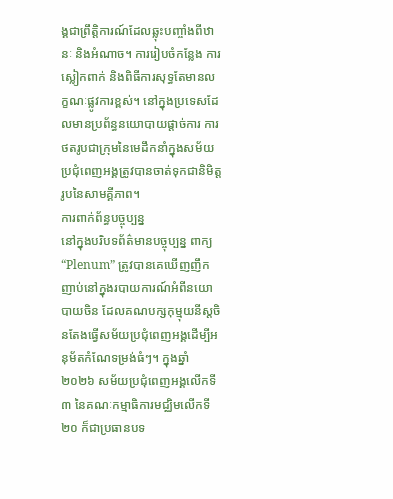ង្គជាព្រឹត្តិការណ៍ដែលឆ្លុះបញ្ចាំងពីឋានៈ និងអំណាច។ ការរៀបចំកន្លែង ការស្លៀកពាក់ និងពិធីការសុទ្ធតែមានលក្ខណៈផ្លូវការខ្ពស់។ នៅក្នុងប្រទេសដែលមានប្រព័ន្ធនយោបាយផ្តាច់ការ ការថតរូបជាក្រុមនៃមេដឹកនាំក្នុងសម័យប្រជុំពេញអង្គត្រូវបានចាត់ទុកជានិមិត្តរូបនៃសាមគ្គីភាព។
ការពាក់ព័ន្ធបច្ចុប្បន្ន
នៅក្នុងបរិបទព័ត៌មានបច្ចុប្បន្ន ពាក្យ “Plenum” ត្រូវបានគេឃើញញឹកញាប់នៅក្នុងរបាយការណ៍អំពីនយោបាយចិន ដែលគណបក្សកុម្មុយនីស្តចិនតែងធ្វើសម័យប្រជុំពេញអង្គដើម្បីអនុម័តកំណែទម្រង់ធំៗ។ ក្នុងឆ្នាំ២០២៦ សម័យប្រជុំពេញអង្គលើកទី៣ នៃគណៈកម្មាធិការមជ្ឈិមលើកទី២០ ក៏ជាប្រធានបទ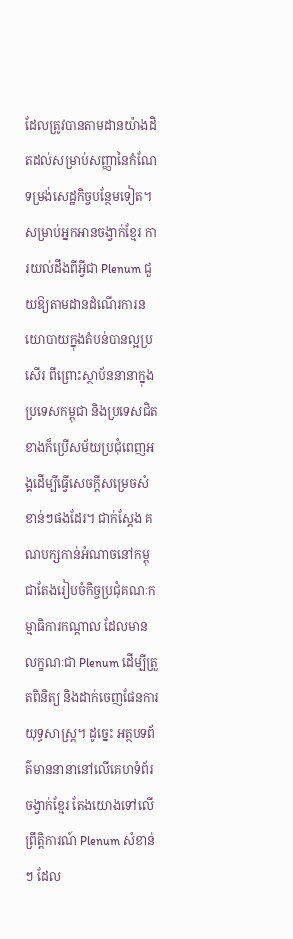ដែលត្រូវបានតាមដានយ៉ាងដិតដល់សម្រាប់សញ្ញានៃកំណែទម្រង់សេដ្ឋកិច្ចបន្ថែមទៀត។
សម្រាប់អ្នកអានចង្វាក់ខ្មែរ ការយល់ដឹងពីអ្វីជា Plenum ជួយឱ្យតាមដានដំណើរការនយោបាយក្នុងតំបន់បានល្អប្រសើរ ពីព្រោះស្ថាប័ននានាក្នុងប្រទេសកម្ពុជា និងប្រទេសជិតខាងក៏ប្រើសម័យប្រជុំពេញអង្គដើម្បីធ្វើសេចក្តីសម្រេចសំខាន់ៗផងដែរ។ ជាក់ស្តែង គណបក្សកាន់អំណាចនៅកម្ពុជាតែងរៀបចំកិច្ចប្រជុំគណៈកម្មាធិការកណ្តាល ដែលមានលក្ខណៈជា Plenum ដើម្បីត្រួតពិនិត្យ និងដាក់ចេញផែនការយុទ្ធសាស្ត្រ។ ដូច្នេះ អត្ថបទព័ត៌មាននានានៅលើគេហទំព័រចង្វាក់ខ្មែរ តែងយោងទៅលើព្រឹត្តិការណ៍ Plenum សំខាន់ៗ ដែល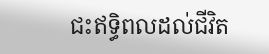ជះឥទ្ធិពលដល់ជីវិត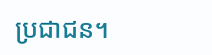ប្រជាជន។